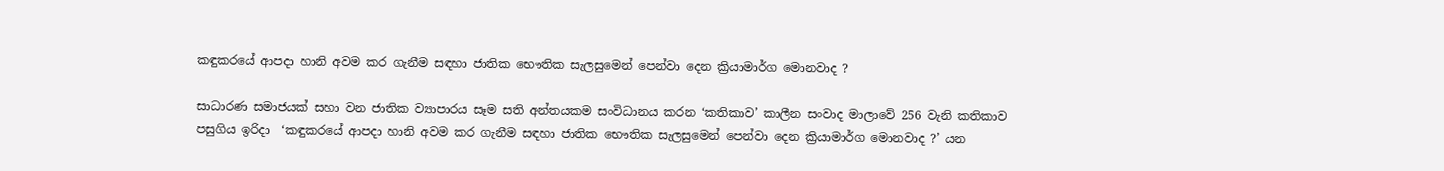කඳුකරයේ ආපදා හානි අවම කර ගැනීම සඳහා ජාතික භෞතික සැලසුමෙන් පෙන්වා දෙන ක්‍රියාමාර්ග මොනවාද ?

සාධාරණ සමාජයක් සහා වන ජාතික ව්‍යාපාරය සෑම සති අන්තයකම සංවිධානය කරන ‘කතිකාව’ කාලීන සංවාද මාලාවේ 256 වැනි කතිකාව පසුගිය ඉරිදා  ‘කඳුකරයේ ආපදා හානි අවම කර ගැනීම සඳහා ජාතික භෞතික සැලසුමෙන් පෙන්වා දෙන ක්‍රියාමාර්ග මොනවාද ?’ යන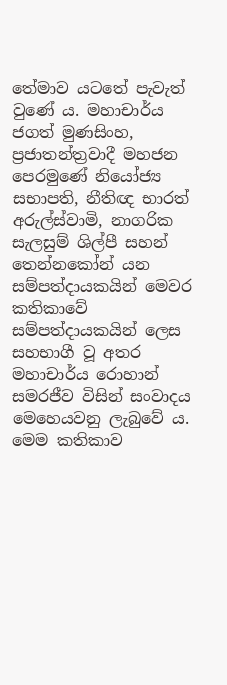තේමාව යටතේ පැවැත් වුණේ ය. මහාචාර්ය ජගත් මුණසිංහ, ප්‍රජාතන්ත්‍රවාදී මහජන පෙරමුණේ නියෝජ්‍ය සභාපති, නීතිඥ භාරත් අරුල්ස්වාමි, නාගරික සැලසුම් ශිල්පී සහන් තෙන්නකෝන් යන සම්පත්දායකයින් මෙවර කතිකාවේ සම්පත්දායකයින් ලෙස සහභාගී වූ අතර මහාචාර්ය රොහාන් සමරජීව විසින් සංවාදය මෙහෙයවනු ලැබුවේ ය. මෙම කතිකාව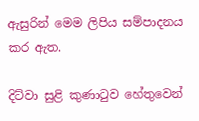ඇසුරින් මෙම ලිපිය සම්පාදනය කර ඇත.

දිට්වා සුළි කුණාටුව හේතුවෙන්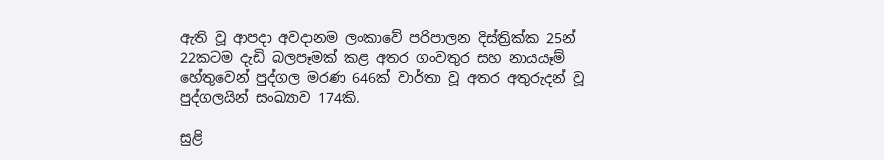ඇති වූ ආපදා අවදානම ලංකාවේ පරිපාලන දිස්ත්‍රික්ක 25න් 22කටම දැඩි බලපෑමක් කළ අතර ගංවතුර සහ නායයෑම් හේතුවෙන් පුද්ගල මරණ 646ක් වාර්තා වූ අතර අතුරුදන් වූ පුද්ගලයින් සංඛ්‍යාව 174කි.

සුළි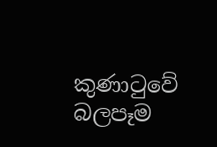කුණාටුවේ බලපෑම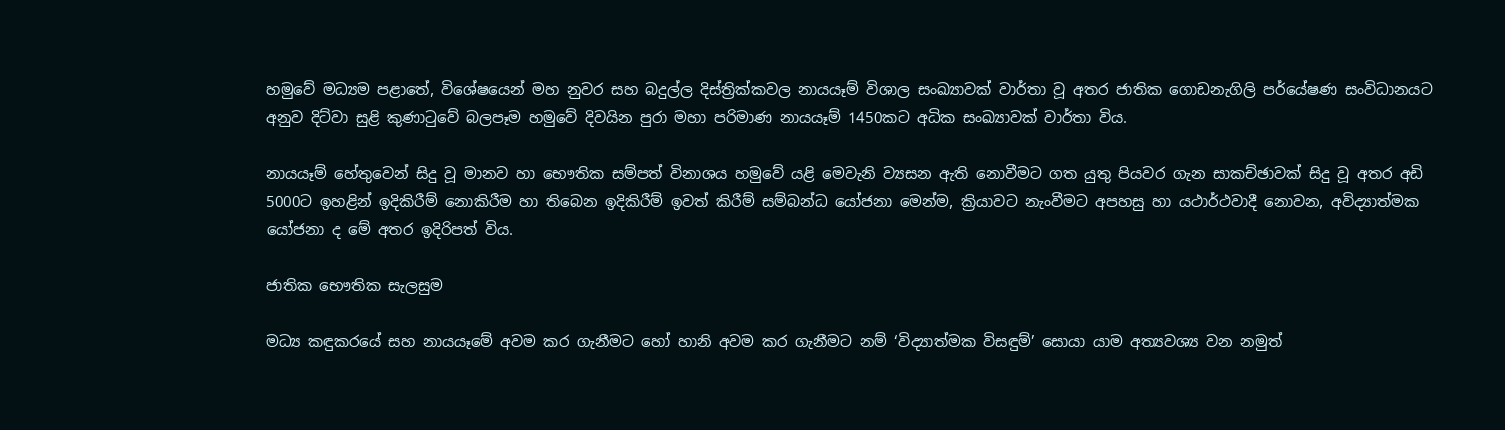හමුවේ මධ්‍යම පළාතේ, විශේෂයෙන් මහ නුවර සහ බදුල්ල දිස්ත්‍රික්කවල නායයෑම් විශාල සංඛ්‍යාවක් වාර්තා වූ අතර ජාතික ගොඩනැගිලි පර්යේෂණ සංවිධානයට අනුව දිට්වා සුළි කුණාටුවේ බලපෑම හමුවේ දිවයින පුරා මහා පරිමාණ නායයෑම් 1450කට අධික සංඛ්‍යාවක් වාර්තා විය.

නායයෑම් හේතුවෙන් සිදු වූ මානව හා භෞතික සම්පත් විනාශය හමුවේ යළි මෙවැනි ව්‍යසන ඇති නොවීමට ගත යුතු පියවර ගැන සාකච්ඡාවක් සිදු වූ අතර අඩි 5000ට ඉහළින් ඉදිකිරීම් නොකිරීම හා තිබෙන ඉදිකිරීම් ඉවත් කිරීම් සම්බන්ධ යෝජනා මෙන්ම, ක්‍රියාවට නැංවීමට අපහසු හා යථාර්ථවාදී නොවන, අවිද්‍යාත්මක යෝජනා ද මේ අතර ඉදිරිපත් විය.

ජාතික භෞතික සැලසුම

මධ්‍ය කඳුකරයේ සහ නායයෑමේ අවම කර ගැනීමට හෝ හානි අවම කර ගැනීමට නම් ‘විද්‍යාත්මක විසඳුම්’ සොයා යාම අත්‍යවශ්‍ය වන නමුත්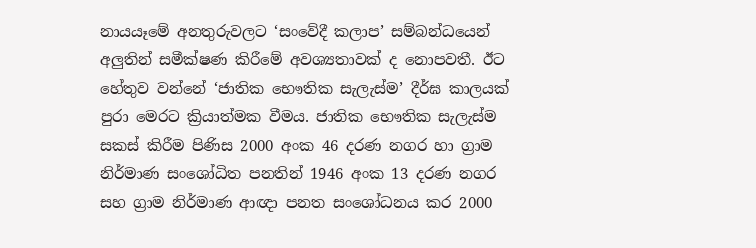නායයෑමේ අනතුරුවලට ‘සංවේදී කලාප’ සම්බන්ධයෙන් අලුතින් සමීක්ෂණ කිරීමේ අවශ්‍යතාවක් ද නොපවතී. ඊට හේතුව වන්නේ ‘ජාතික භෞතික සැලැස්ම’ දීර්ඝ කාලයක් පුරා මෙරට ක්‍රියාත්මක වීමය. ජාතික භෞතික සැලැස්ම සකස් කිරීම පිණිස 2000 අංක 46 දරණ නගර හා ග්‍රාම නිර්මාණ සංශෝධිත පනතින් 1946 අංක 13 දරණ නගර සහ ග්‍රාම නිර්මාණ ආඥා පනත සංශෝධනය කර 2000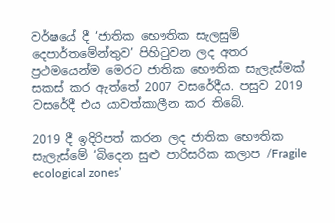වර්ෂයේ දී ‘ජාතික භෞතික සැලසුම් දෙපාර්තමේන්තුව’ පිහිටුවන ලද අතර ප්‍රථමයෙන්ම මෙරට ජාතික භෞතික සැලැස්මක් සකස් කර ඇත්තේ 2007 වසරේදීය. පසුව 2019 වසරේදී එය යාවත්කාලීන කර තිබේ.

2019 දී ඉදිරිපත් කරන ලද ජාතික භෞතික සැලැස්මේ ‘බිදෙන සුළු පාරිසරික කලාප /Fragile ecological zones’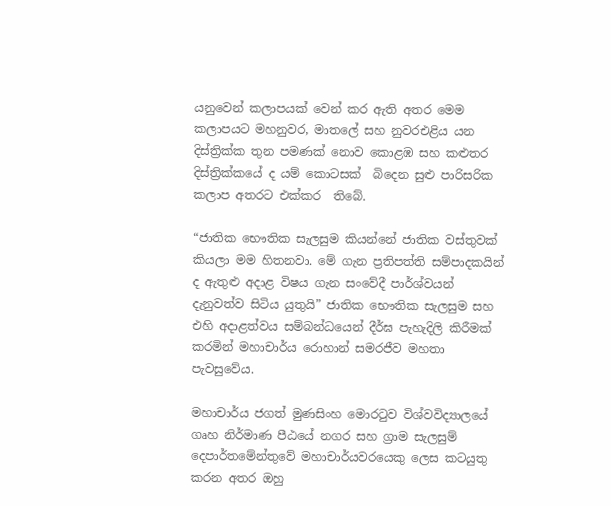යනුවෙන් කලාපයක් වෙන් කර ඇති අතර මෙම කලාපයට මහනුවර, මාතලේ සහ නුවරඑළිය යන දිස්ත්‍රික්ක තුන පමණක් නොව කොළඹ සහ කළුතර දිස්ත්‍රික්කයේ ද යම් කොටසක්  බිදෙන සුළු පාරිසරික කලාප අතරට එක්කර  තිබේ.

“ජාතික භෞතික සැලසුම කියන්නේ ජාතික වස්තුවක් කියලා මම හිතනවා. මේ ගැන ප්‍රතිපත්ති සම්පාදකයින් ද ඇතුළු අදාළ විෂය ගැන සංවේදී පාර්ශ්වයන් දැනුවත්ව සිටිය යුතුයි” ජාතික භෞතික සැලසුම සහ එහි අදාළත්වය සම්බන්ධයෙන් දීර්ඝ පැහැදිලි කිරීමක් කරමින් මහාචාර්ය රොහාන් සමරජීව මහතා පැවසුවේය.

මහාචාර්ය ජගත් මුණසිංහ මොරටුව විශ්වවිද්‍යාලයේ ගෘහ නිර්මාණ පීඨයේ නගර සහ ග්‍රාම සැලසුම් දෙපාර්තමේන්තුවේ මහාචාර්යවරයෙකු ලෙස කටයුතු කරන අතර ඔහු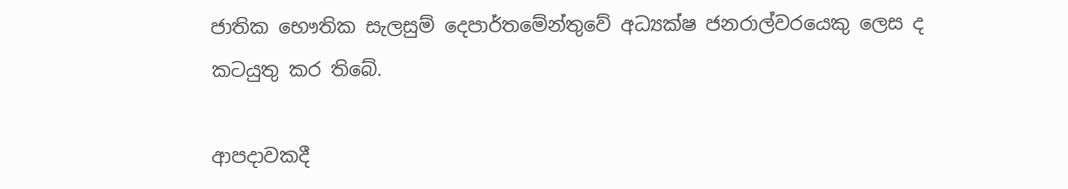ජාතික භෞතික සැලසුම් දෙපාර්තමේන්තුවේ අධ්‍යක්ෂ ජනරාල්වරයෙකු ලෙස ද කටයුතු කර තිබේ.

ආපදාවකදී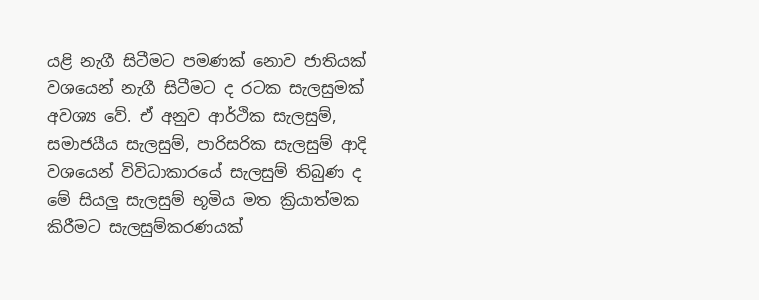යළි නැගී සිටීමට පමණක් නොව ජාතියක් වශයෙන් නැගී සිටීමට ද රටක සැලසුමක් අවශ්‍ය වේ. ඒ අනුව ආර්ථික සැලසුම්, සමාජයීය සැලසුම්, පාරිසරික සැලසුම් ආදි වශයෙන් විවිධාකාරයේ සැලසුම් තිබුණ ද මේ සියලු සැලසුම් භූමිය මත ක්‍රියාත්මක කිරීමට සැලසුම්කරණයක්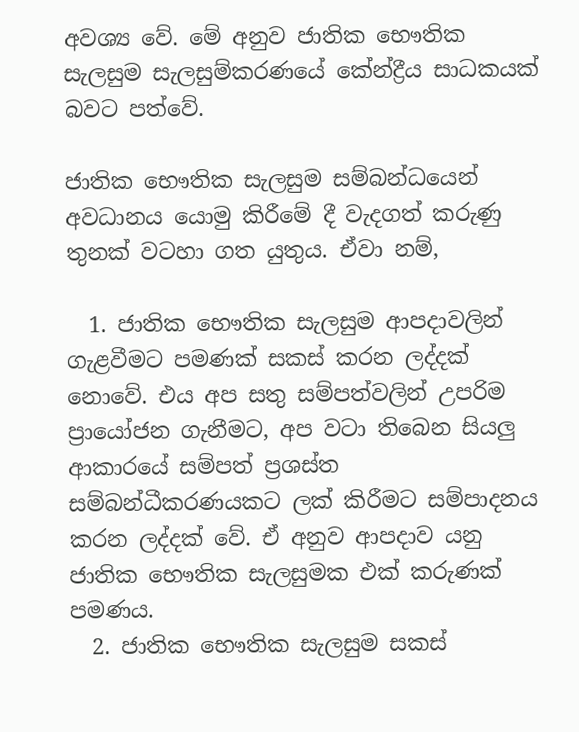අවශ්‍ය වේ. මේ අනුව ජාතික භෞතික සැලසුම සැලසුම්කරණයේ කේන්ද්‍රීය සාධකයක් බවට පත්වේ.

ජාතික භෞතික සැලසුම සම්බන්ධයෙන් අවධානය යොමු කිරීමේ දී වැදගත් කරුණු තුනක් වටහා ගත යුතුය. ඒවා නම්,

  1. ජාතික භෞතික සැලසුම ආපදාවලින් ගැළවීමට පමණක් සකස් කරන ලද්දක් නොවේ. එය අප සතු සම්පත්වලින් උපරිම ප්‍රායෝජන ගැනීමට, අප වටා තිබෙන සියලු ආකාරයේ සම්පත් ප්‍රශස්ත සම්බන්ධීකරණයකට ලක් කිරීමට සම්පාදනය කරන ලද්දක් වේ. ඒ අනුව ආපදාව යනු ජාතික භෞතික සැලසුමක එක් කරුණක් පමණය.
  2. ජාතික භෞතික සැලසුම සකස්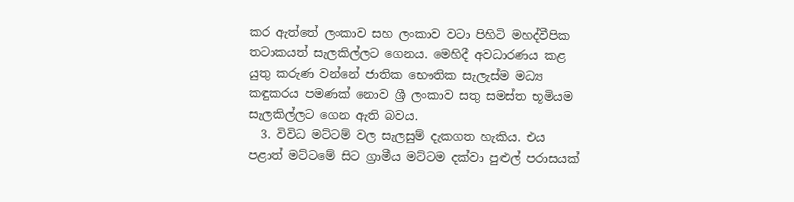කර ඇත්තේ ලංකාව සහ ලංකාව වටා පිහිටි මහද්වීපික තටාකයත් සැලකිල්ලට ගෙනය. මෙහිදී අවධාරණය කළ යුතු කරුණ වන්නේ ජාතික භෞතික සැලැස්ම මධ්‍ය කඳුකරය පමණක් නොව ශ්‍රී ලංකාව සතු සමස්ත භූමියම සැලකිල්ලට ගෙන ඇති බවය.
  3. විවිධ මට්ටම් වල සැලසුම් දැකගත හැකිය. එය පළාත් මට්ටමේ සිට ග්‍රාමීය මට්ටම දක්වා පුළුල් පරාසයක්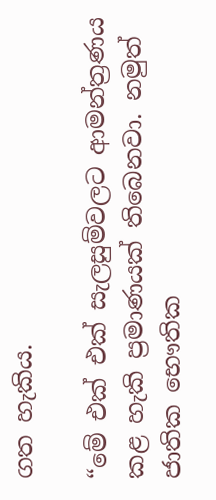ගත හැකිය.

“මේ එක් එක් සැලසුම්වලට ආමන්ත්‍රණය කළ හැකි ප්‍රමාණයක් තිබෙනවා. නමුත් ජාතික භෞතික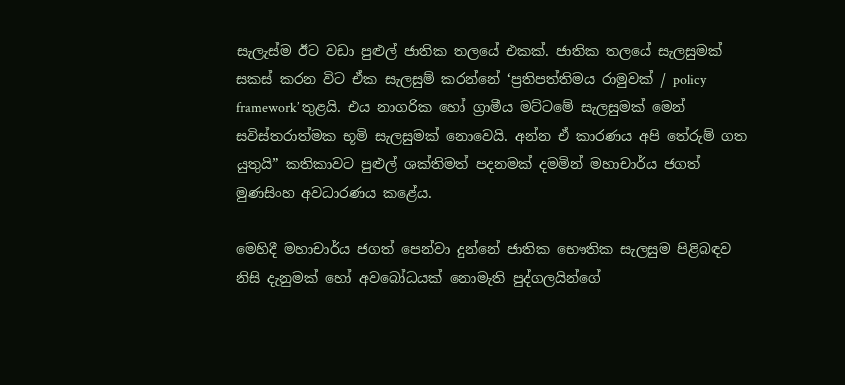සැලැස්ම ඊට වඩා පුළුල් ජාතික තලයේ එකක්. ජාතික තලයේ සැලසුමක් සකස් කරන විට ඒක සැලසුම් කරන්නේ ‘ප්‍රතිපත්තිමය රාමුවක් / policy framework’ තුළයි. එය නාගරික හෝ ග්‍රාමීය මට්ටමේ සැලසුමක් මෙන් සවිස්තරාත්මක භූමි සැලසුමක් නොවෙයි. අන්න ඒ කාරණය අපි තේරුම් ගත යුතුයි” කතිකාවට පුළුල් ශක්තිමත් පදනමක් දමමින් මහාචාර්ය ජගත් මුණසිංහ අවධාරණය කළේය.

මෙහිදී මහාචාර්ය ජගත් පෙන්වා දුන්නේ ජාතික භෞතික සැලසුම පිළිබඳව නිසි දැනුමක් හෝ අවබෝධයක් නොමැති පුද්ගලයින්ගේ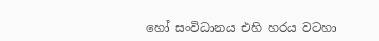හෝ සංවිධානය එහි හරය වටහා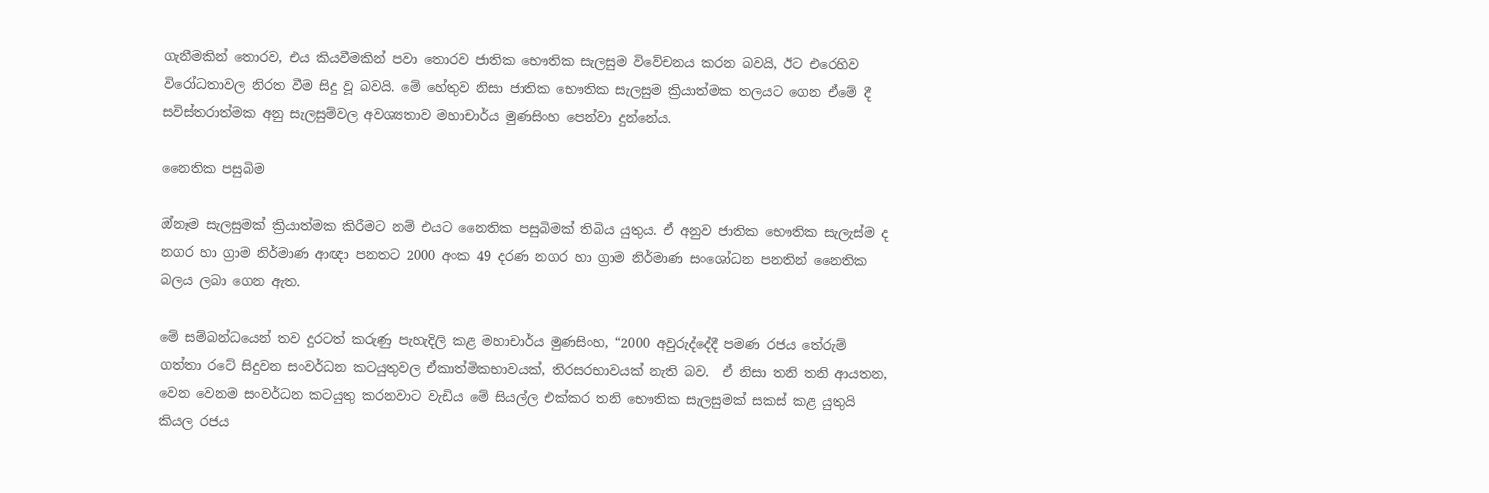ගැනීමකින් තොරව, එය කියවීමකින් පවා තොරව ජාතික භෞතික සැලසුම විවේචනය කරන බවයි, ඊට එරෙහිව විරෝධතාවල නිරත වීම සිදු වූ බවයි. මේ හේතුව නිසා ජාතික භෞතික සැලසුම ක්‍රියාත්මක තලයට ගෙන ඒමේ දී සවිස්තරාත්මක අනු සැලසුම්වල අවශ්‍යතාව මහාචාර්ය මුණසිංහ පෙන්වා දුන්නේය.

නෛතික පසුබිම

ඔ්නෑම සැලසුමක් ක්‍රියාත්මක කිරීමට නම් එයට නෛතික පසුබිමක් තිබිය යුතුය. ඒ අනුව ජාතික භෞතික සැලැස්ම ද නගර හා ග්‍රාම නිර්මාණ ආඥා පනතට 2000 අංක 49 දරණ නගර හා ග්‍රාම නිර්මාණ සංශෝධන පනතින් නෛතික බලය ලබා ‌ගෙන ඇත.

මේ සම්බන්ධයෙන් තව දුරටත් කරුණු පැහැදිලි කළ මහාචාර්ය මුණසිංහ, “2000 අවුරුද්දේදී පමණ රජය තේරුම් ගත්තා රටේ සිදුවන සංවර්ධන කටයුතුවල ඒකාත්මිකභාවයක්, තිරසරභාවයක් නැති බව.  ඒ නිසා තනි තනි ආයතන, වෙන වෙනම සංවර්ධන කටයුතු කරනවාට වැඩිය මේ සියල්ල එක්කර තනි භෞතික සැලසුමක් සකස් කළ යුතුයි කියල රජය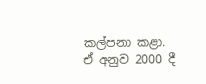කල්පනා කළා. ඒ අනුව 2000 දී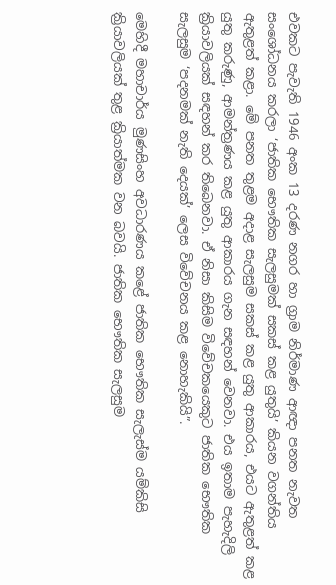එවකට පැවැති 1946 අංක 13 දරණ නගර හා ග්‍රාම නිර්මාණ ආඥා පනත නැවත සංශෝධනය කරලා ‘ජාතික භෞතික සැලසුමක් සකස් කළ යුතුයි’ කියන වගන්තිය ඇතුළත් කළා. මේ පනත තුළම අදාළ සැලසුම සකස් කළ යුතු ආකාරය, එයට ඇතුළත් කළ යුතු කරුණු, ආමන්ත්‍රණය කළ යුතු ආකාරය ගැන සඳහන් වෙනවා. එය ඉතාම පැහැදිලි ක්‍රියාවලියක් සඳහන් කර තිබෙනවා. ඒ නිසා කිසිම විවේචකයෙකුට ජාතික භෞතික සැලසුම ‘පදනමක් නැති දෙයක්’ ලෙස විවේචනය කළ නොහැකියි”.

මෙහිදී මහාචාර්ය මුණසිංහ අවධාරණය කළේ ජාතික භෞතික සැලැස්ම යම්කිසි ක්‍රියාවලියක් තුළ ක්‍රියාත්මක වන බවයි. ජාතික භෞතික සැලසුම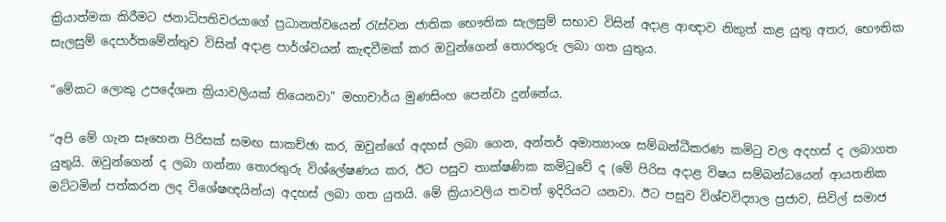ක්‍රියාත්මක කිරීමට ජනාධිපතිවරයාගේ ප්‍රධානත්වයෙන් රැස්වන ජාතික භෞතික සැලසුම් සභාව විසින් අදාළ ආඥාව නිකුත් කළ යුතු අතර, භෞතික සැලසුම් දෙපාර්තමේන්තුව විසින් අදාළ පාර්ශ්වයන් කැඳවීමක් කර ඔවුන්ගෙන් තොරතුරු ලබා ගත යුතුය.

“මේකට ලොකු උපදේශන ක්‍රියාවලියක් තියෙනවා” මහාචාර්ය මුණසිංහ පෙන්වා දුන්නේය.

“අපි මේ ගැන සෑහෙන පිරිසක් සමඟ සාකච්ඡා කර, ඔවුන්ගේ අදහස් ලබා ගෙන, අන්තර් අමාත්‍යාංශ සම්බන්ධීකරණ කමිටු වල අදහස් ද ලබාගත යුතුයි. ඔවුන්ගෙන් ද ලබා ගන්නා තොරතුරු විශ්ලේෂණය කර, ඊට පසුව තාක්ෂණික කමිටුවේ ද (මේ පිරිස අදාළ විෂය සම්බන්ධයෙන් ආයතනික මට්ටමින් පත්කරන ලද විශේෂඥයින්ය) අදහස් ලබා ගත යුතයි. මේ ක්‍රියාවලිය තවත් ඉදිරියට යනවා. ඊට පසුව විශ්වවිද්‍යාල ප්‍රජාව, සිවිල් සමාජ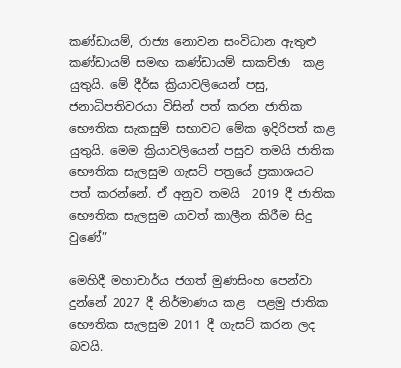කණ්ඩායම්, රාජ්‍ය නොවන සංවිධාන ඇතුළු  කණ්ඩායම් සමඟ කණ්ඩායම් සාකච්ඡා  කළ යුතුයි. මේ දීර්ඝ ක්‍රියාවලියෙන් පසු, ජනාධිපතිවරයා විසින් පත් කරන ජාතික භෞතික සැකසුම් සභාවට මේක ඉදිරිපත් කළ යුතුයි. මෙම ක්‍රියාවලියෙන් පසුව තමයි ජාතික භෞතික සැලසුම ගැසට් පත්‍රයේ ප්‍රකාශයට පත් කරන්නේ. ඒ අනුව තමයි  2019 දී ජාතික භෞතික සැලසුම යාවත් කාලීන කිරීම සිදු වුණේ”

මෙහිදී මහාචාර්ය ජගත් මුණසිංහ පෙන්වා දුන්නේ 2027 දී නිර්මාණය කළ  පළමු ජාතික භෞතික සැලසුම 2011 දී ගැසට් කරන ලද බවයි.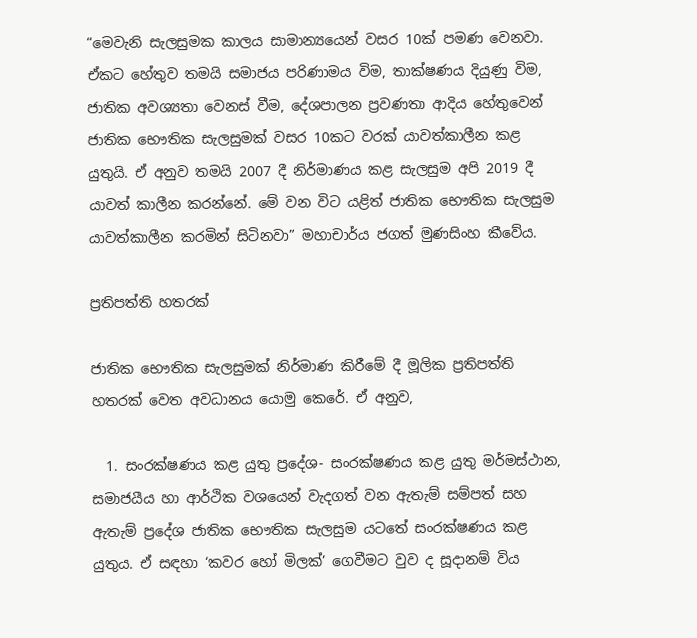“මෙවැනි සැලසුමක කාලය සාමාන්‍යයෙන් වසර 10ක් පමණ වෙනවා. ඒකට හේතුව තමයි සමාජය පරිණාමය විම, තාක්ෂණය දියුණු විම, ජාතික අවශ්‍යතා වෙනස් වීම, දේශපාලන ප්‍රවණතා ආදිය හේතුවෙන් ජාතික භෞතික සැලසුමක් වසර 10කට වරක් යාවත්කාලීන කළ යුතුයි. ඒ අනුව තමයි 2007 දී නිර්මාණය කළ සැලසුම අපි 2019 දී යාවත් කාලීන කරන්නේ. මේ වන විට යළිත් ජාතික භෞතික සැලසුම යාවත්කාලීන කරමින් සිටිනවා” මහාචාර්ය ජගත් මුණසිංහ කීවේය.

ප්‍රතිපත්ති හතරක්

ජාතික භෞතික සැලසුමක් නිර්මාණ කිරී‌මේ දී මූලික ප්‍රතිපත්ති හතරක් වෙත අවධානය යොමු කෙරේ. ඒ අනුව,

  1. සංරක්ෂණය කළ යුතු ප්‍රදේශ- සංරක්ෂණය කළ යුතු මර්මස්ථාන, සමාජයීය හා ආර්ථික වශයෙන් වැදගත් වන ඇතැම් සම්පත් සහ ඇතැම් ප්‍රදේශ ජාතික භෞතික සැලසුම යටතේ සංරක්ෂණය කළ යුතුය. ඒ සඳහා ‘කවර හෝ මිලක්’ ගෙවීමට වුව ද සූදානම් විය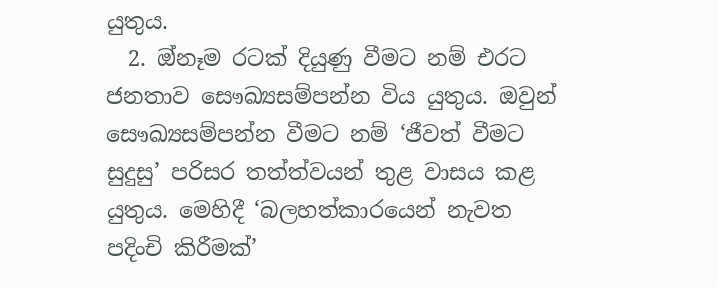යුතුය.
  2. ඔ්නෑම රටක් දියුණු වීමට නම් එරට ජනතාව සෞඛ්‍යසම්පන්න විය යුතුය. ඔවුන් සෞඛ්‍යසම්පන්න වීමට නම් ‘ජීවත් වීමට සුදුසු’ පරිසර තත්ත්වයන් තුළ වාසය කළ යුතුය. මෙහිදී ‘බලහත්කාරයෙන් නැවත පදිංචි කිරීමක්’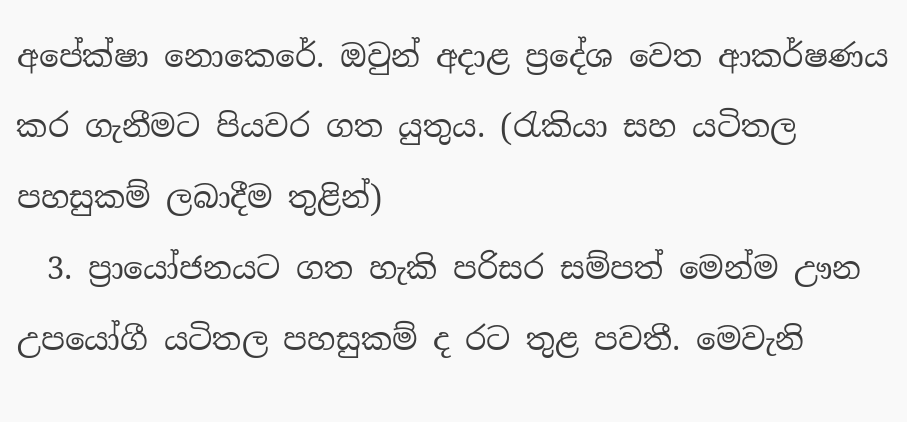අපේක්ෂා නොකෙරේ. ඔවුන් අදාළ ප්‍රදේශ වෙත ආකර්ෂණය කර ගැනීමට පියවර ගත යුතුය. (රැකියා සහ යටිතල පහසුකම් ලබාදීම තුළින්)
  3. ප්‍රායෝජනයට ගත හැකි පරිසර සම්පත් මෙන්ම ඌන උපයෝගී යටිතල පහසුකම් ද රට තුළ පවතී. මෙවැනි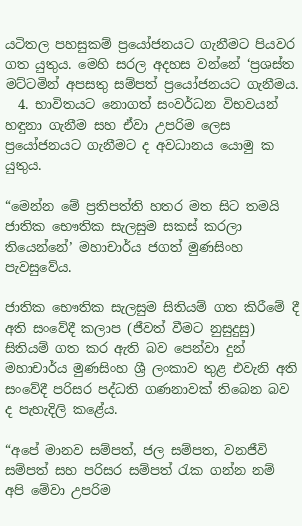යටිතල පහසුකම් ප්‍රයෝජනයට ගැනීමට පියවර ගත යුතුය. මෙහි සරල අදහස වන්නේ ‘ප්‍රශස්ත මට්ටමින් අපසතු සම්පත් ප්‍රයෝජනයට ගැනීමය.
  4. භාවිතයට නොගත් සංවර්ධන විභවයන් හඳුනා ගැනීම සහ ඒවා උපරිම ලෙස ප්‍රයෝජනයට ගැනීමට ද අවධානය යොමු ක යුතුය.

“මෙන්න මේ ප්‍රතිපත්ති හතර මත සිට තමයි ජාතික භෞතික සැලසුම සකස් කරලා තියෙන්නේ’ මහාචාර්ය ජගත් මුණසිංහ පැවසුවේය.

ජාතික භෞතික සැලසුම සිතියම් ගත කිරීමේ දී අති සංවේදී කලාප (ජීවත් වීමට නුසුදුසු) සිතියම් ගත කර ඇති බව පෙන්වා දුන් මහාචාර්ය මුණසිංහ ශ්‍රී ලංකාව තුළ එවැනි අති සංවේදී පරිසර පද්ධති ගණනාවක් තිබෙන බව ද පැහැදිලි කළ‍ේය.

“අපේ මානව සම්පත්, ජල සම්පත, වනජීවි සම්පත් සහ පරිසර සම්පත් රැක ගන්න නම් අපි මේවා උපරිම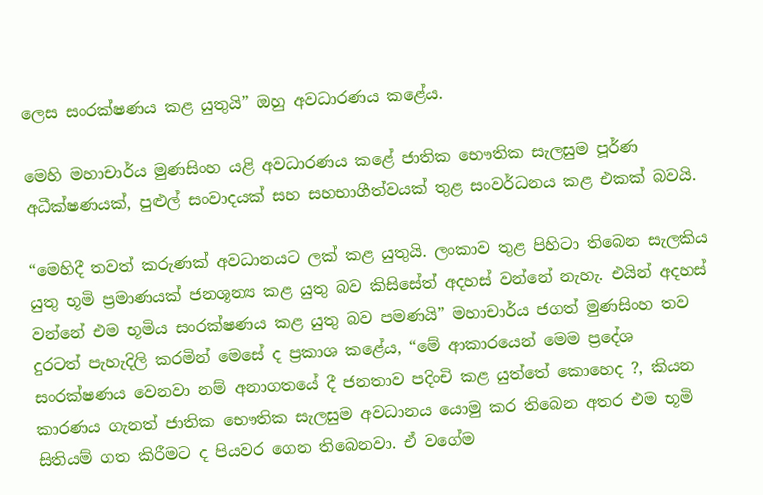ලෙස සංරක්ෂණය කළ යුතුයි” ඔහු අවධාරණය කළේය.

මෙහි මහාචාර්ය මුණසිංහ යළි අවධාරණය කළේ ජාතික භෞතික සැලසුම පූර්ණ අධීක්ෂණයක්, පුළුල් සංවාදයක් සහ සහභාගීත්වයක් තුළ සංවර්ධනය කළ එකක් බවයි.

“මෙහිදී තවත් කරුණක් අවධානයට ලක් කළ යුතුයි. ලංකාව තුළ පිහිටා තිබෙන සැලකිය යුතු භූමි ප්‍රමාණයක් ජනශූන්‍ය කළ යුතු බව කිසිසේත් අදහස් වන්නේ නැහැ. එයින් අදහස් වන්නේ එම භූමිය සංරක්ෂණය කළ යුතු බව පමණයි” මහාචාර්ය ජගත් මුණසිංහ තව දුරටත් පැහැදිලි කරමින් මෙසේ ද ප්‍රකාශ කළේය, “මේ ආකාරයෙන් මෙම ප්‍රදේශ සංරක්ෂණය වෙනවා නම් අනාගතයේ දී ජනතාව පදිංචි කළ යුත්තේ කොහෙද ?, කියන කාරණය ගැනත් ජාතික භෞතික සැලසුම අවධානය යොමු කර තිබෙන අතර එම භූමි සිතියම් ගත කිරීමට ද පියවර ගෙන තිබෙනවා. ඒ වගේම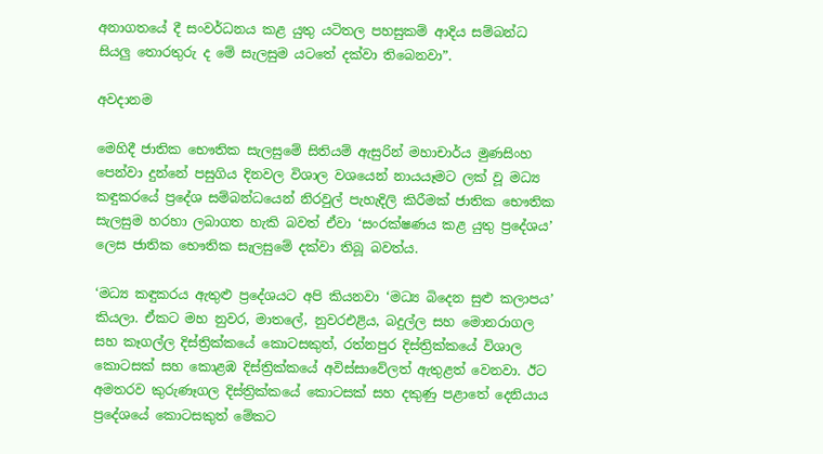අනාගතයේ දී සංවර්ධනය කළ යුතු යටිතල පහසුකම් ආදිය සම්බන්ධ සියලු තොරතුරු ද මේ සැලසුම යටතේ දක්වා තිබෙනවා”.

අවදානම

මෙහිදී ජාතික භෞතික සැලසුමේ සිතියම් ඇසුරින් මහාචාර්ය මුණසිංහ පෙන්වා දුන්නේ පසුගිය දිනවල විශාල වශයෙන් නායයෑමට ලක් වූ මධ්‍ය කඳුකරයේ ප්‍රදේශ සම්බන්ධයෙන් නිරවුල් පැහැදිලි කිරීමක් ජාතික භෞතික සැලසුම හරහා ලබාගත හැකි බවත් ඒවා ‘සංරක්ෂණය කළ යුතු ප්‍රදේශය’ ලෙස ජාතික භෞතික සැලසුමේ දක්වා තිබූ බවත්ය.

‘මධ්‍ය කඳුකරය ඇතුළු ප්‍රදේශයට අපි කියනවා ‘මධ්‍ය බිදෙන සුළු කලාපය’ කියලා. ඒකට මහ නුවර, මාතලේ, නුවරඑළිය, බදුල්ල සහ මොනරාගල සහ කෑගල්ල දිස්ත්‍රික්කයේ කොටසකුත්, රත්නපුර දිස්ත්‍රික්කයේ විශාල කොටසක් සහ කොළඹ දිස්ත්‍රික්කයේ අවිස්සාවේලත් ඇතුළත් වෙනවා. ඊට අමතරව කුරුණෑගල දිස්ත්‍රික්කයේ කොටසක් සහ දකුණු පළාතේ දෙනියාය ප්‍රදේශයේ කොටසකුත් මේකට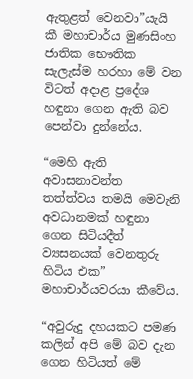ඇතුළත් වෙනවා”යැයි කී මහාචාර්ය මුණසිංහ ජාතික භෞතික සැලැස්ම හරහා මේ වන විටත් අදාළ ප්‍රදේශ හඳුනා ගෙන ඇති බව පෙන්වා දුන්නේය.

“මෙහි ඇති අවාසනාවන්ත තත්ත්වය තමයි මෙවැනි අවධානමක් හඳුනා ගෙන සිටියදීත් ව්‍යසනයක් වෙනතුරු හිටිය එක” මහාචාර්යවරයා කීවේය.

“අවුරුදු දහයකට පමණ කලින් අපි මේ බව දැන ගෙන හිටියත් මේ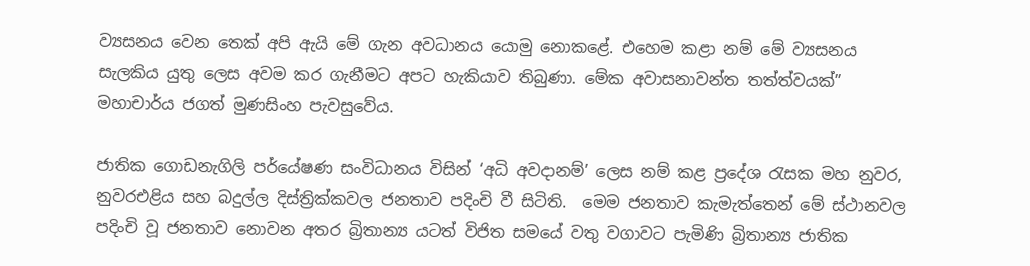ව්‍යසනය වෙන තෙක් අපි ඇයි මේ ගැන අවධානය යොමු නොකළේ. එහෙම කළා නම් මේ ව්‍යසනය සැලකිය යුතු ලෙස අවම කර ගැනීමට අපට හැකියාව තිබුණා. මේක අවාසනාවන්ත තත්ත්වයක්” මහාචාර්ය ජගත් මුණසිංහ පැවසුවේය.

ජාතික ගොඩනැගිලි පර්යේෂණ සංවිධානය විසින් ‘අධි අවදානම්’ ලෙස නම් කළ ප්‍රදේශ රැසක මහ නුවර, නුවරඑළිය සහ බදුල්ල දිස්ත්‍රික්කවල ජනතාව පදිංචි වී සිටිති.  මෙම ජනතාව කැමැත්තෙන් මේ ස්ථානවල පදිංචි වූ ජනතාව නොවන අතර බ්‍රිතාන්‍ය යටත් විජිත සමයේ වතු වගාවට පැමිණි බ්‍රිතාන්‍ය ජාතික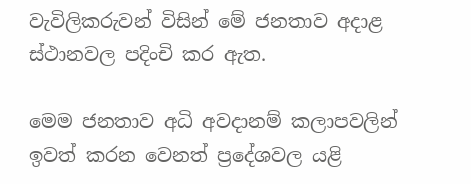වැවිලිකරුවන් විසින් මේ ජනතාව අදාළ ස්ථානවල පදිංචි කර ඇත.

මෙම ජනතාව අධි අවදානම් කලාපවලින් ඉවත් කරන වෙනත් ප්‍රදේශවල යළි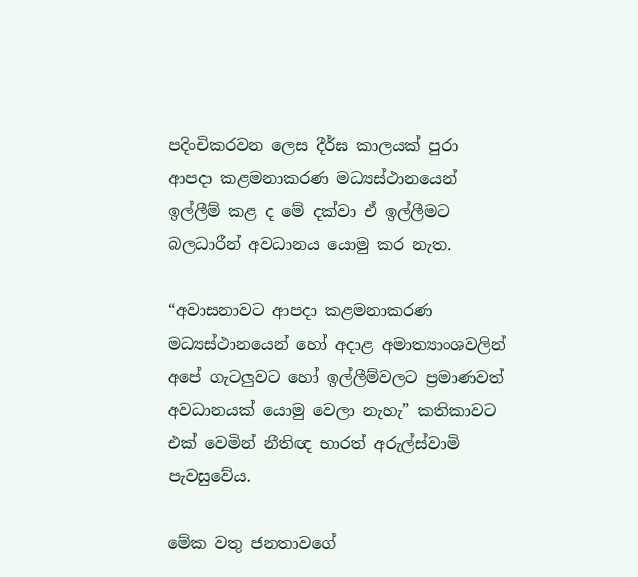පදිංචිකරවන ලෙස දීර්ඝ කාලයක් පුරා ආපදා කළමනාකරණ මධ්‍යස්ථානයෙන් ඉල්ලීම් කළ ද මේ දක්වා ඒ ඉල්ලීමට බලධාරීන් අවධානය යොමු කර නැත.

“අවාසනාවට ආපදා කළමනාකරණ මධ්‍යස්ථානයෙන් හෝ අදාළ අමාත්‍යාංශවලින් අපේ ගැටලුවට හෝ ඉල්ලීම්වලට ප්‍රමාණවත් අවධානයක් යොමු වෙලා නැහැ” කතිකාවට එක් වෙමින් නීතිඥ භාරත් අරුල්ස්වාමි පැවසුවේය.

මේක වතු ජනතාවගේ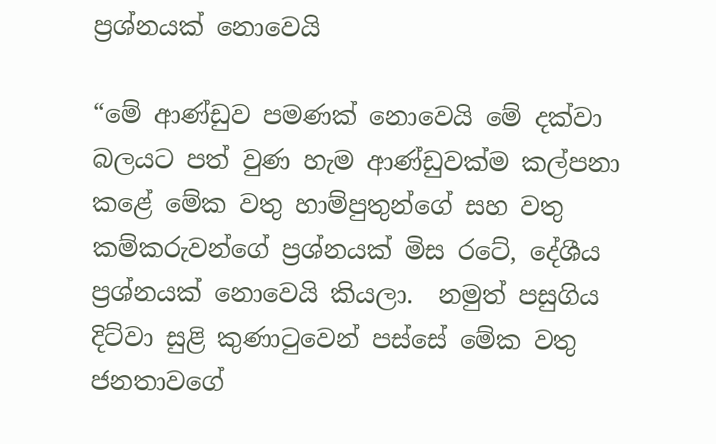ප්‍රශ්නයක් නොවෙයි

“මේ ආණ්ඩුව පමණක් නොවෙයි මේ දක්වා බලයට පත් වුණ හැම ආණ්ඩුවක්ම කල්පනා කළේ මේක වතු හාම්පුතුන්ගේ සහ වතු කම්කරුවන්ගේ ප්‍රශ්නයක් මිස රටේ, දේශීය ප්‍රශ්නයක් නොවෙයි කියලා.  නමුත් පසුගිය දිට්වා සුළි කුණාටුවෙන් පස්සේ මේක වතු ජනතාවගේ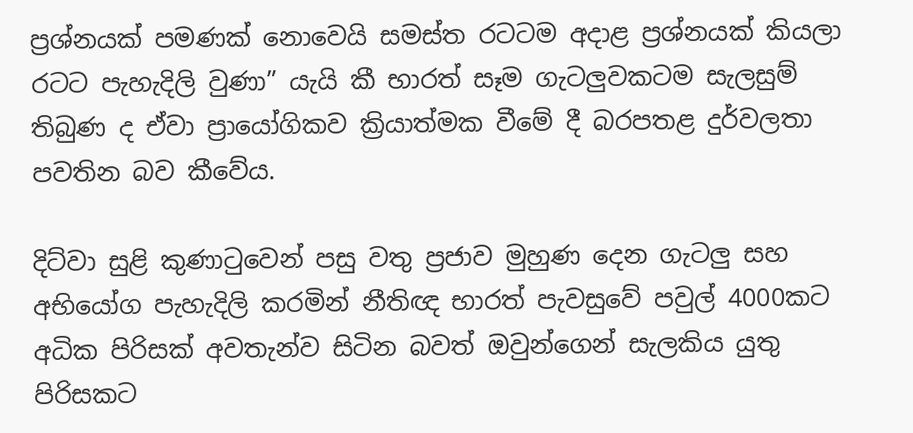ප්‍රශ්නයක් පමණක් නොවෙයි සමස්ත රටටම අදාළ ප්‍රශ්නයක් කියලා රටට පැහැදිලි වුණා” යැයි කී භාරත් සෑම ගැටලුවකටම සැලසුම් තිබුණ ද ඒවා ප්‍රායෝගිකව ක්‍රියාත්මක වීමේ දී බරපතළ දුර්වලතා පවතින බව කීවේය.

දිට්වා සුළි කුණාටුවෙන් පසු වතු ප්‍රජාව මුහුණ දෙන ගැටලු සහ අභියෝග පැහැදිලි කරමින් නීතිඥ භාරත් පැවසුවේ පවුල් 4000කට අධික පිරිසක් අවතැන්ව සිටින බවත් ඔවුන්ගෙන් සැලකිය යුතු පිරිසකට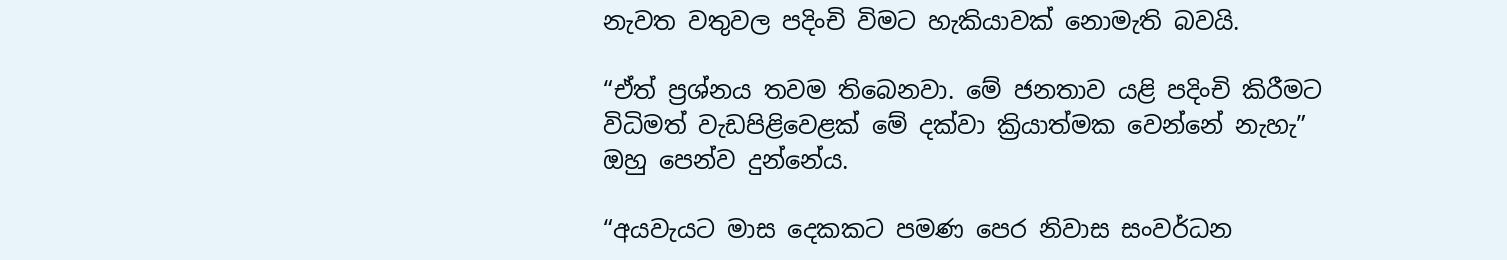නැවත වතුවල පදිංචි විමට හැකියාවක් නොමැති බවයි.

“ඒත් ප්‍රශ්නය තවම තිබෙනවා. මේ ජනතාව යළි පදිංචි කිරීමට විධිමත් වැඩපිළිවෙළක් මේ දක්වා ක්‍රියාත්මක වෙන්නේ නැහැ” ඔහු පෙන්ව දුන්නේය.

“අයවැයට මාස දෙකකට පමණ පෙර නිවාස සංවර්ධන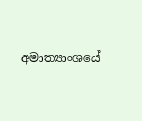අමාත්‍යාංශයේ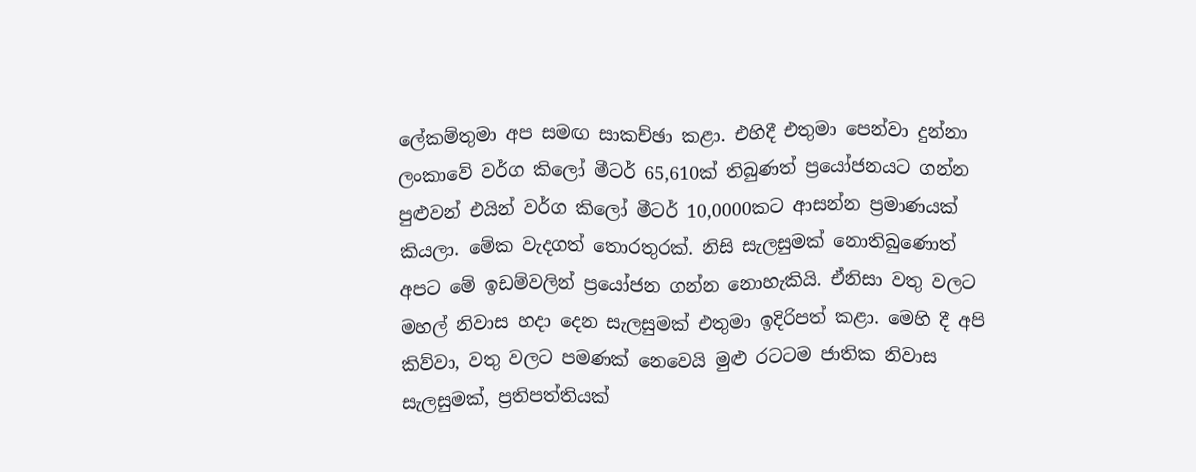ලේකම්තුමා අප සමඟ සාකච්ඡා කළා. එහිදී එතුමා පෙන්වා දුන්නා ලංකාවේ වර්ග කිලෝ මීටර් 65,610ක් තිබුණත් ප්‍රයෝජනයට ගන්න පුළුවන් එයින් වර්ග කිලෝ මීටර් 10,0000කට ආසන්න ප්‍රමාණයක් කියලා. මේක වැදගත් තොරතුරක්. නිසි සැලසුමක් නොතිබුණොත් අපට මේ ඉඩම්වලින් ප්‍රයෝජන ගන්න නොහැකියි. ඒනිසා වතු වලට මහල් නිවාස හදා දෙන සැලසුමක් එතුමා ඉදිරිපත් කළා. මෙහි දී අපි කිව්වා, වතු වලට පමණක් නෙවෙයි මුළු රටටම ජාතික නිවාස සැලසුමක්, ප්‍රතිපත්තියක්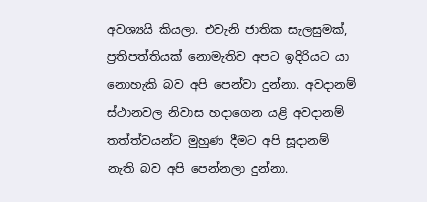අවශ්‍යයි කියලා. එවැනි ජාතික සැලසුමක්, ප්‍රතිපත්තියක් නොමැතිව අපට ඉදිරියට යා නොහැකි බව අපි පෙන්වා දුන්නා. අවදානම් ස්ථානවල නිවාස හදාගෙන යළි අවදානම් තත්ත්වයන්ට මුහුණ දීමට අපි සූදානම් නැති බව අපි පෙන්නලා දුන්නා.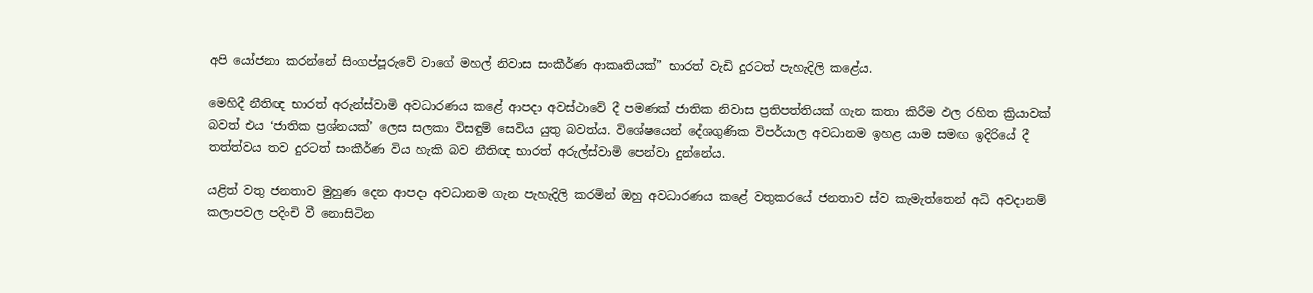අපි යෝජනා කරන්නේ සිංගප්පූරුවේ වාගේ මහල් නිවාස සංකීර්ණ ආකෘතියක්” භාරත් වැඩි දුරටත් පැහැදිලි කළේය.

මෙහිදී නීතිඥ භාරත් අරුන්ස්වාමි අවධාරණය කළේ ආපදා අවස්ථාවේ දී පමණක් ජාතික නිවාස ප්‍රතිපත්තියක් ගැන කතා කිරීම ඵල රහිත ක්‍රියාවක් බවත් එය ‘ජාතික ප්‍රශ්නයක්’ ලෙස සලකා විසඳුම් සෙවිය යුතු බවත්ය. විශේෂයෙන් දේශගුණික විපර්යාල අවධානම ඉහළ යාම සමඟ ඉදිරියේ දී තත්ත්වය තව දුරටත් සංකීර්ණ විය හැකි බව නීතිඥ භාරත් අරුල්ස්වාමි පෙන්වා දුන්නේය.

යළිත් වතු ජනතාව මුහුණ දෙන ආපදා අවධානම ගැන පැහැදිලි කරමින් ඔහු අවධාරණය කළේ වතුකරයේ ජනතාව ස්ව කැමැත්තෙන් අධි අවදානම් කලාපවල පදිංචි වී නොසිටින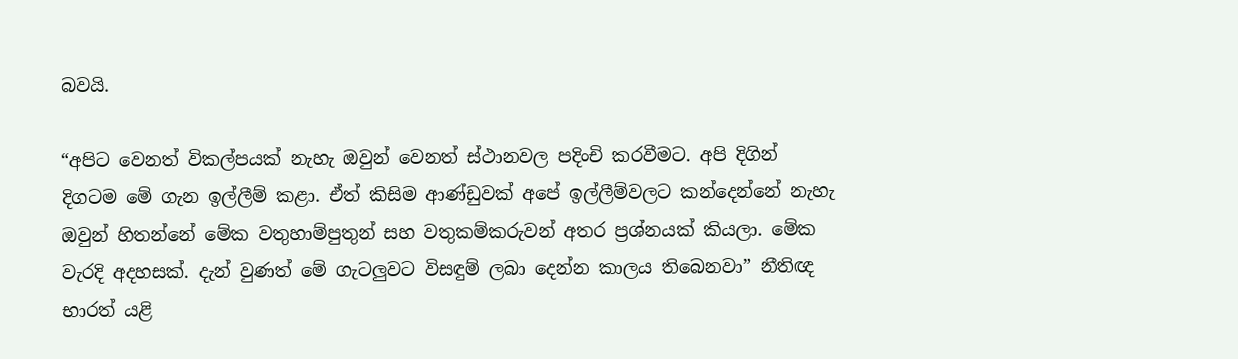බවයි.

“අපිට වෙනත් විකල්පයක් නැහැ ඔවුන් වෙනත් ස්ථානවල පදිංචි කරවීමට. අපි දිගින් දිගටම මේ ගැන ඉල්ලීම් කළා. ඒත් කිසිම ආණ්ඩුවක් අපේ ඉල්ලීම්වලට කන්දෙන්නේ නැහැ ඔවුන් හිතන්නේ මේක වතුහාම්පුතුන් සහ වතුකම්කරුවන් අතර ප්‍රශ්නයක් කියලා. මේක වැරදි අදහසක්. දැන් වුණත් මේ ගැටලුවට විසඳුම් ලබා දෙන්න කාලය තිබෙනවා” නීතිඥ භාරත් යළි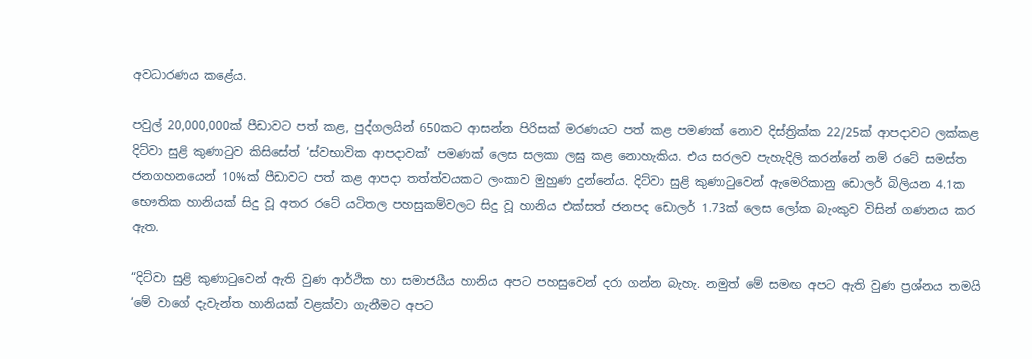අවධාරණය කළේය.

පවුල් 20,000,000ක් පීඩාවට පත් කළ, පුද්ගලයින් 650කට ආසන්න පිරිසක් මරණයට පත් කළ පමණක් නොව දිස්ත්‍රික්ක 22/25ක් ආපදාවට ලක්කළ දිට්වා සුළි කුණාටුව කිසිසේත් ‘ස්වභාවික ආපදාවක්’ පමණක් ලෙස සලකා ලඝු කළ නොහැකිය. එය සරලව පැහැදිලි කරන්නේ නම් රටේ සමස්ත ජනගහනයෙන් 10%ක් පීඩාවට පත් කළ ආපදා තත්ත්වයකට ලංකාව මුහුණ දුන්නේය. දිට්වා සුළි කුණාටුවෙන් ඇමෙරිකානු ඩොලර් බිලියන 4.1ක භෞතික හානියක් සිදු වූ අතර රටේ යටිතල පහසුකම්වලට සිදු වූ හානිය එක්සත් ජනපද ඩොලර් 1.73ක් ලෙස ලෝක බැංකුව විසින් ගණනය කර ඇත.

“දිට්වා සුළි කුණාටුවෙන් ඇති වුණ ආර්ථික හා සමාජයීය හානිය අපට පහසුවෙන් දරා ගන්න බැහැ. නමුත් මේ සමඟ අපට ඇති වුණ ප්‍රශ්නය තමයි ‘මේ වාගේ දැවැන්ත හානියක් වළක්වා ගැනීමට අපට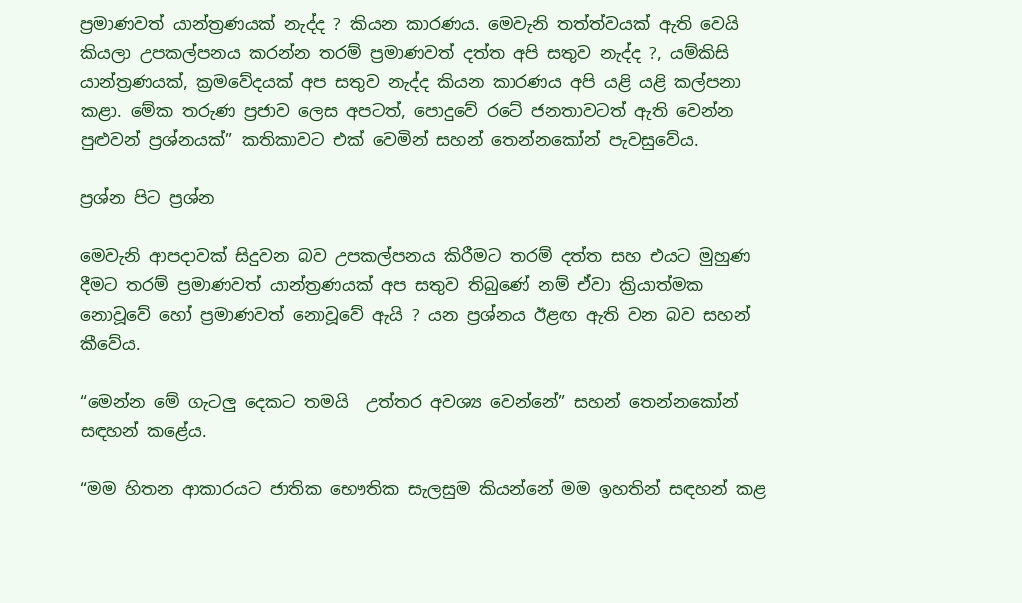ප්‍රමාණවත් යාන්ත්‍රණයක් නැද්ද ? කියන කාරණය. මෙවැනි තත්ත්වයක් ඇති වෙයි කියලා උපකල්පනය කරන්න තරම් ප්‍රමාණවත් දත්ත අපි සතුව නැද්ද ?, යම්කිසි යාන්ත්‍රණයක්, ක්‍රමවේදයක් අප සතුව නැද්ද කියන කාරණය අපි යළි යළි කල්පනා කළා. මේක තරුණ ප්‍රජාව ලෙස අපටත්, පොදුවේ රටේ ජනතාවටත් ඇති වෙන්න පුළුවන් ප්‍රශ්නයක්” කතිකාවට එක් වෙමින් සහන් තෙන්නකෝන් පැවසුවේය.

ප්‍රශ්න පිට ප්‍රශ්න

මෙවැනි ආපදාවක් සිදුවන බව උපකල්පනය කිරීමට තරම් දත්ත සහ එයට මුහුණ දීමට තරම් ප්‍රමාණවත් යාන්ත්‍රණයක් අප සතුව තිබුණේ නම් ඒවා ක්‍රියාත්මක නොවූවේ හෝ ප්‍රමාණවත් නොවූවේ ඇයි ? යන ප්‍රශ්නය ඊළඟ ඇති වන බව සහන් කීවේය.

“මෙන්න මේ ගැටලු දෙකට තමයි  උත්තර අවශ්‍ය වෙන්නේ” සහන් තෙන්නකෝන් සඳහන් කළේය.

“මම හිතන ආකාරයට ජාතික භෞතික සැලසුම කියන්නේ මම ඉහතින් සඳහන් කළ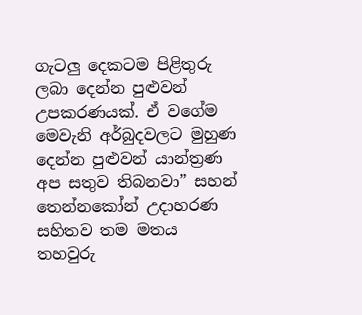ගැටලු දෙකටම පිළිතුරු ලබා දෙන්න පුළුවන් උපකරණයක්. ඒ ව‌ගේම මෙවැනි අර්බුදවලට මුහුණ දෙන්න පුළුවන් යාන්ත්‍රණ අප සතුව තිබනවා” සහන් තෙන්නකෝන් උදාහරණ සහිතව තම මතය තහවුරු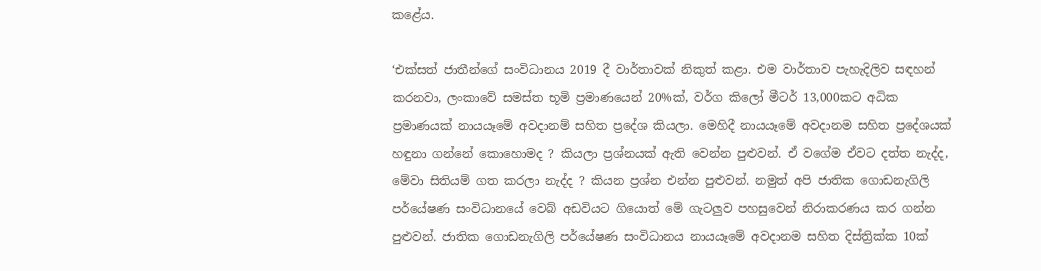කළේය.

‘එක්සත් ජාතීන්ගේ සංවිධානය 2019 දී වාර්තාවක් නිකුත් කළා. එම වාර්තාව පැහැදිලිව සඳහන් කරනවා, ලංකාවේ සමස්ත භූමි ප්‍රමාණයෙන් 20%ක්, වර්ග කිලෝ මීටර් 13,000කට අධික ප්‍රමාණයක් නායයෑමේ අවදානම් සහිත ප්‍රදේශ කියලා. මෙහිදී නායයෑමේ අවදානම සහිත ප්‍රදේශයක් හඳුනා ගන්නේ කොහොමද ? කියලා ප්‍රශ්නයක් ඇති වෙන්න පුළුවන්. ඒ වගේම ඒවට දත්ත නැද්ද, මේවා සිතියම් ගත කරලා නැද්ද ? කියන ප්‍රශ්න එන්න පුළුවන්. නමුත් අපි ජාතික ගොඩනැගිලි පර්යේෂණ සංවිධානයේ වෙබ් අඩවියට ගියොත් මේ ගැටලුව පහසුවෙන් නිරාකරණය කර ගන්න පුළුවන්. ජාතික ගොඩනැගිලි පර්යේෂණ සංවිධානය නායයෑමේ අවදානම සහිත දිස්ත්‍රික්ක 10ක්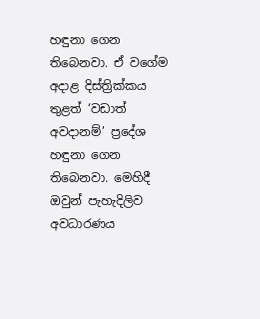හඳුනා ගෙන තිබෙනවා. ඒ වගේම අදාළ දිස්ත්‍රික්කය තුළත් ‘වඩාත් අවදානම්’ ප්‍රදේශ හඳුනා ගෙන තිබෙනවා. මෙහිදී ඔවුන් පැහැදිලිව අවධාරණය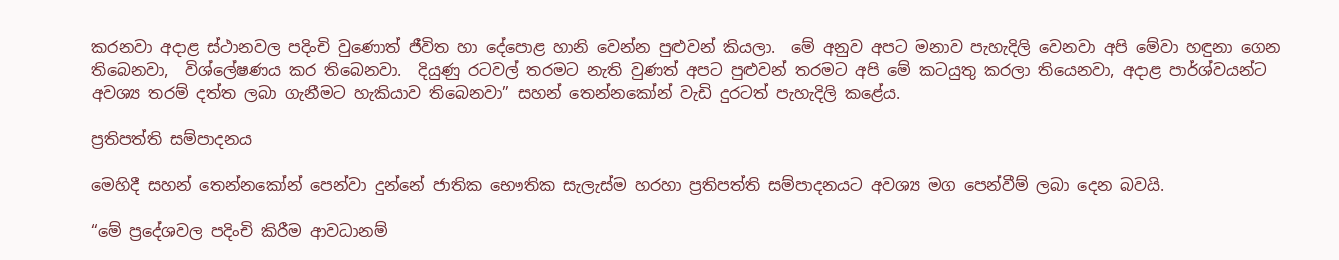කරනවා අදාළ ස්ථානවල පදිංචි වුණොත් ජීවිත හා දේපොළ හානි වෙන්න පුළුවන් කියලා.  මේ අනුව අපට මනාව පැහැදිලි වෙනවා අපි මේවා හඳුනා ගෙන තිබෙනවා,  විශ්ලේෂණය කර තිබෙනවා.  දියුණු රටවල් තරමට නැති වුණත් අපට පුළුවන් තරමට අපි මේ කටයුතු කරලා තියෙනවා, අදාළ පාර්ශ්වයන්ට අවශ්‍ය තරම් දත්ත ලබා ගැනීමට හැකියාව තිබෙනවා” සහන් තෙන්නකෝන් වැඩි දුරටත් පැහැදිලි කළේය.

ප්‍රතිපත්ති සම්පාදනය

මෙහිදී සහන් තෙන්නකෝන් පෙන්වා දුන්නේ ජාතික භෞතික සැලැස්ම හරහා ප්‍රතිපත්ති සම්පාදනයට අවශ්‍ය මග පෙන්වීම් ලබා දෙන බවයි.

“මේ ප්‍රදේශවල පදිංචි කිරීම ආවධානම්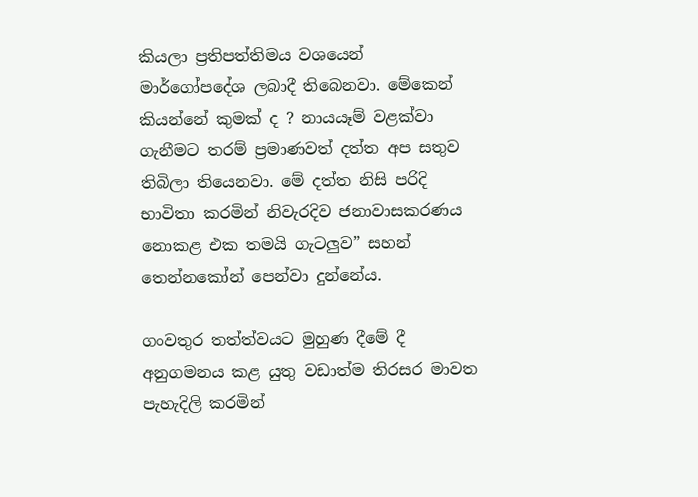කියලා ප්‍රතිපත්තිමය වශයෙන් මාර්ගෝපදේශ ලබාදී තිබෙනවා. මේකෙන් කියන්නේ කුමක් ද ? නායයෑම් වළක්වා ගැනීමට තරම් ප්‍රමාණවත් දත්ත අප සතුව තිබිලා තියෙනවා. මේ දත්ත නිසි පරිදි භාවිතා කරමින් නිවැරදිව ජනාවාසකරණය නොකළ එක තමයි ගැටලුව” සහන් තෙන්නකෝන් පෙන්වා දුන්නේය.

ගංවතුර තත්ත්වයට මුහුණ දීමේ දී අනුගමනය කළ යුතු වඩාත්ම තිරසර මාවත පැහැදිලි කරමින්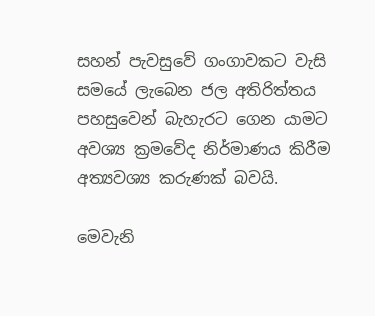සහන් පැවසුවේ ගංගාවකට වැසි සමයේ ලැබෙන ජල අතිරිත්තය පහසුවෙන් බැහැරට ගෙන යාමට අවශ්‍ය ක්‍රමවේද නිර්මාණය කිරීම අත්‍යවශ්‍ය කරුණක් බවයි.

මෙවැනි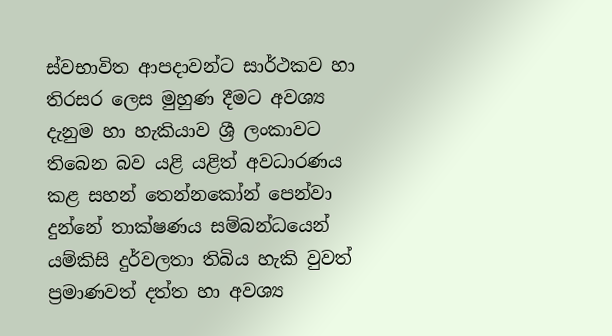ස්වභාවිත ආපදාවන්ට සාර්ථකව හා තිරසර ලෙස මුහුණ දීමට අවශ්‍ය දැනුම හා හැකියාව ශ්‍රී ලංකාවට තිබෙන බව යළි යළිත් අවධාරණය කළ සහන් තෙන්නකෝන් පෙන්වා දුන්නේ තාක්ෂණය සම්බන්ධයෙන් යම්කිසි දුර්වලතා තිබිය හැකි වුවත් ප්‍රමාණවත් දත්ත හා අවශ්‍ය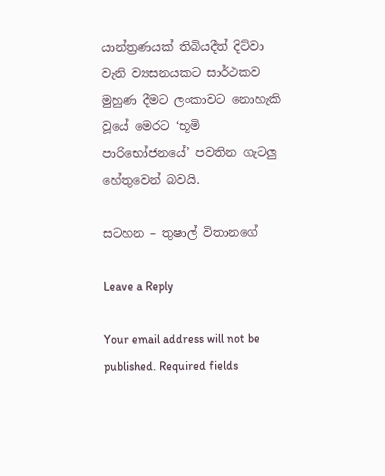යාන්ත්‍රණයක් තිබියදීත් දිට්වා වැනි ව්‍යසනයකට සාර්ථකව මුහුණ දීමට ලංකාවට නොහැකි වූයේ මෙරට ‘භූමි පාරිභෝජනයේ’ පවතින ගැටලු හේතුවෙන් බවයි.

සටහන – තුෂාල් විතානගේ

Leave a Reply

Your email address will not be published. Required fields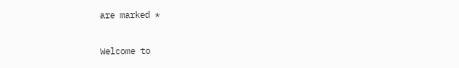are marked *

Welcome to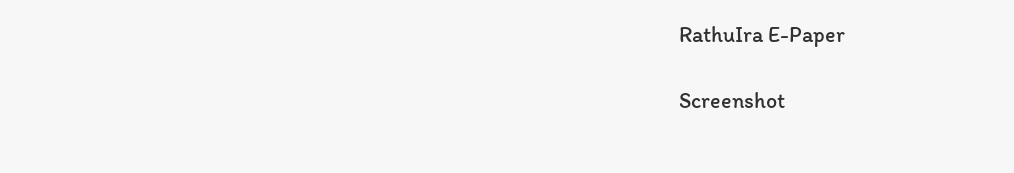RathuIra E-Paper

Screenshot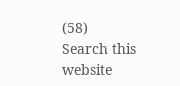(58)
Search this website